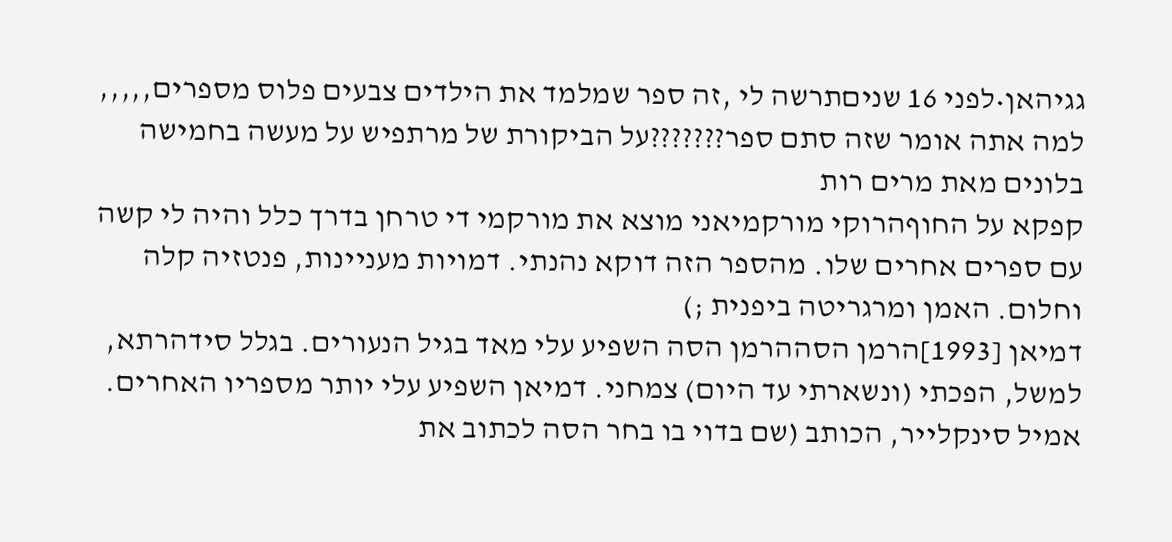גגיהאן•לפני 16 שניםתרשה לי ,זה ספר שמלמד את הילדים צבעים פלוס מספרים,,,,, למה אתה אומר שזה סתם ספר???????על הביקורת של מרתפיש על מעשה בחמישה בלונים מאת מרים רות
קפקא על החוףהרוקי מורקמיאני מוצא את מורקמי די טרחן בדרך כלל והיה לי קשה עם ספרים אחרים שלו. מהספר הזה דוקא נהנתי. דמויות מעניינות, פנטזיה קלה וחלום. האמן ומרגריטה ביפנית ;)
דמיאן [1993]הרמן הסההרמן הסה השפיע עלי מאד בגיל הנעורים. בגלל סידהרתא, למשל, הפכתי (ונשארתי עד היום) צמחני. דמיאן השפיע עלי יותר מספריו האחרים. אמיל סינקלייר, הכותב (שם בדוי בו בחר הסה לכתוב את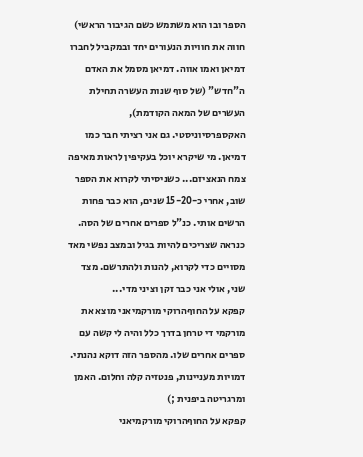הספר ובו הוא משתמש כשם הגיבור הראשי) חווה את חוויות הנעורים יחד ובמקביל לחברו דמיאן ואמו אווה. דמיאן מסמל את האדם ה"חדש" (של סוף שנות העשרה תחילת העשרים של המאה הקודמת), האקספרסיוניסטי. גם אני רציתי חבר כמו דמיאן. מי שיקרא יוכל בעקיפין לראות מאיפה צמח הנאציזם... כשניסיתי לקרוא את הספר שוב, אחרי כ-15-20 שנים, הוא כבר פחות הרשים אותי. כנ"ל ספרים אחרים של הסה. כנראה שצריכים להיות בגיל ובמצב נפשי מאד מסויים כדי לקרוא, להנות ולהתרשם. מצד שני, אולי אני כבר זקן וציני מדי...
קפקא על החוףהרוקי מורקמיאני מוצא את מורקמי די טרחן בדרך כלל והיה לי קשה עם ספרים אחרים שלו. מהספר הזה דוקא נהנתי. דמויות מעניינות, פנטזיה קלה וחלום. האמן ומרגריטה ביפנית ;)
קפקא על החוףהרוקי מורקמיאני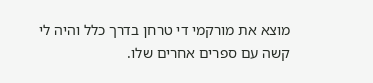מוצא את מורקמי די טרחן בדרך כלל והיה לי קשה עם ספרים אחרים שלו.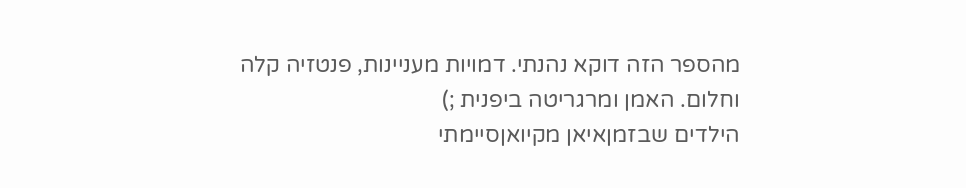מהספר הזה דוקא נהנתי. דמויות מעניינות, פנטזיה קלה וחלום. האמן ומרגריטה ביפנית ;)
הילדים שבזמןאיאן מקיואןסיימתי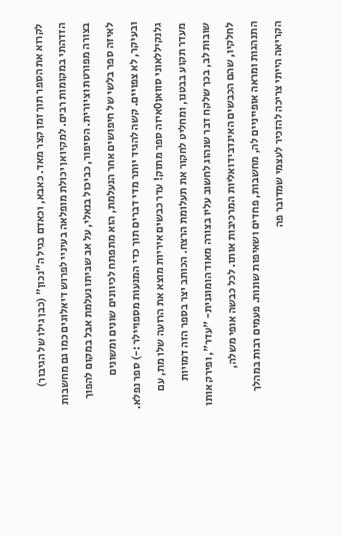לקרוא את הספר תוך זמן קצר מאד. כאבא, וכאדם בגיל ה"נכון" (כבן גילו של הגיבור) הזדהתי במקומות רבים. למקיואן יכולת מופלאה בעיניי לפרוש דיאלוגים כמו גם מחשבות בצורה מפורטת וציורית. הסיפור, כביכול בנאלי, על אב שביתו נעלמת אבל במקום להפוך לאיזה ספר בלשי של חיפושים אחר הנעלמת, הוא מתפתח לכיוונים שונים ומשונים ובעיקר, לא צפויים. קשה להגיד יותר מדי דברים תוך כדי המנעות מספויילר :-) ספר נפלא.
גלנקיללאוני סוואן0איזה ספר מתוק! עדר כבשים איריות מוצא את הרועה שלו מת, עם מעדר תקוע בבטנו, ומחליט לחקור את תעלומת הרצח. הכותב יצר בספר הזה דמויות שובות לב, בכך שלקח דבר שנהוג לחשוב עליו בצורה מאוד הומוגנית- "עדר", ופירק אותו לחלקיו, שהם הכבשים האינדבידואליות המרכיבות אותו. לכל כבשה אופי משלה, התנהגות ומראה אופייניים לה, מחשבות, פחדים ושאיפות שונות. פעמים רבות במהלך הקריאה הייתי צריכה להזכיר לעצמי שמדובר פה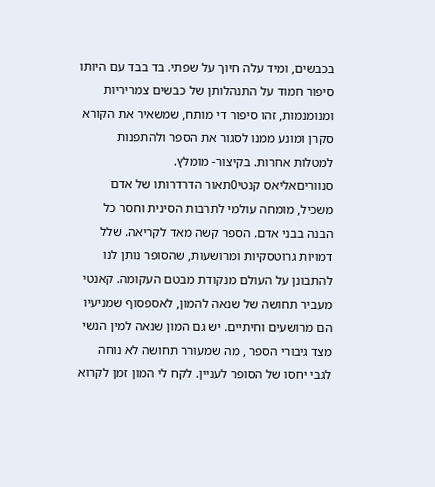בכבשים, ומיד עלה חיוך על שפתי. בד בבד עם היותו סיפור חמוד על התנהלותן של כבשים צמריריות ומנומנמות, זהו סיפור די מותח, שמשאיר את הקורא סקרן ומונע ממנו לסגור את הספר ולהתפנות למטלות אחרות. בקיצור- מומלץ.
סנווריםאליאס קנטי0תאור הדרדרותו של אדם משכיל, מומחה עולמי לתרבות הסינית וחסר כל הבנה בבני אדם. הספר קשה מאד לקריאה. שלל דמויות גרוטסקיות ומרושעות, שהסופר נותן לנו להתבונן על העולם מנקודת מבטם העקומה. קאנטי מעביר תחושה של שנאה להמון, לאספסוף שמניעיו הם מרושעים וחיתיים. יש גם המון שנאה למין הנשי מצד גיבורי הספר , מה שמעורר תחושה לא נוחה לגבי יחסו של הסופר לעניין. לקח לי המון זמן לקרוא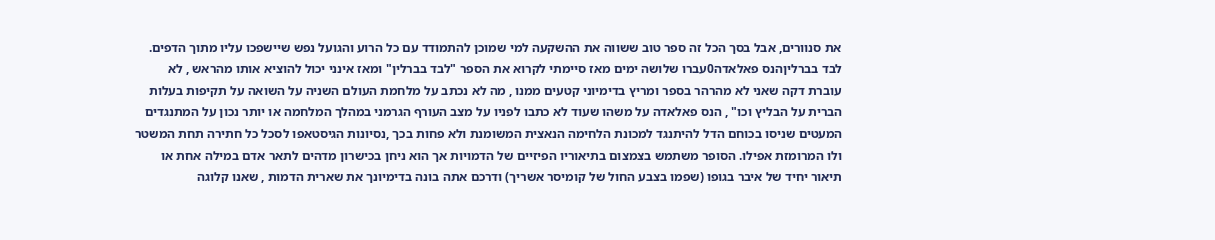את סנוורים, אבל בסך הכל זה ספר טוב ששווה את ההשקעה למי שמוכן להתמודד עם כל הרוע והגועל נפש שיישפכו עליו מתוך הדפים.
לבד בברליןהנס פאלאדה0עברו שלושה ימים מאז סיימתי לקרוא את הספר "לבד בברלין" ומאז אינני יכול להוציא אותו מהראש , לא עוברת דקה שאני לא מהרהר בספר ומריץ בדימיוני קטעים ממנו , מה לא נכתב על מלחמת העולם השניה על השואה על תקיפות בעלות הברית על הבליץ וכו" , הנס פאלאדה על משהו שעוד לא כתבו לפניו על מצב העורף הגרמני במהלך המלחמה או יותר נכון על המתנגדים המעטים שניסו בכוחם הדל להיתנגד למכונת הלחימה הנאצית המשומנת ולא פחות בכך ,נסיונות הגיסטאפו לסכל כל חתירה תחת המשטר ולו המרומזת אפילו. הסופר משתמש בצמצום בתיאוריו הפיזיים של הדמויות אך הוא ניחן בכישרון מדהים לתאר אדם במילה אחת או תיאור יחיד של איבר בגופו (שפמו בצבע החול של קומיסר אשריך) ודרכם אתה בונה בדימיונך את שארית הדמות , שאנו קלוגה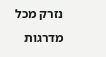נזרק מכל מדרגות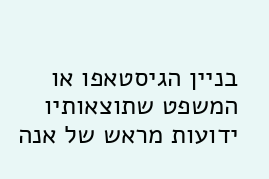בניין הגיסטאפו או המשפט שתוצאותיו ידועות מראש של אנה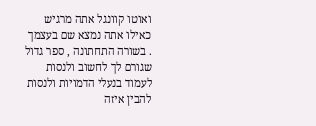ואוטו קוונגל אתה מרגיש כאילו אתה נמצא שם בעצמך . בשורה התחתונה , ספר גדול שגורם לך לחשוב ולנסות לעמוד בנעלי הדמויות ולנסות להבין איזה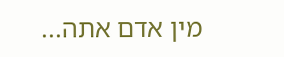מין אדם אתה...